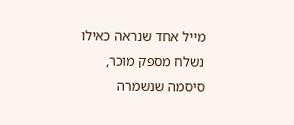מייל אחד שנראה כאילו נשלח מספק מוכר, סיסמה שנשמרה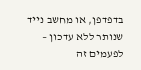בדפדפן, או מחשב נייד שנותר ללא עדכון – לפעמים זה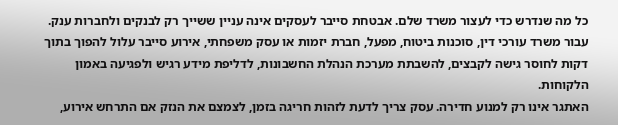כל מה שנדרש כדי לעצור משרד שלם. אבטחת סייבר לעסקים אינה עניין ששייך רק לבנקים ולחברות ענק. עבור משרד עורכי דין, סוכנות ביטוח, מפעל, חברת יזמות או עסק משפחתי, אירוע סייבר עלול להפוך בתוך דקות לחוסר גישה לקבצים, להשבתת מערכת הנהלת החשבונות, לדליפת מידע רגיש ולפגיעה באמון הלקוחות.
האתגר אינו רק למנוע חדירה. עסק צריך לדעת לזהות חריגה בזמן, לצמצם את הנזק אם התרחש אירוע,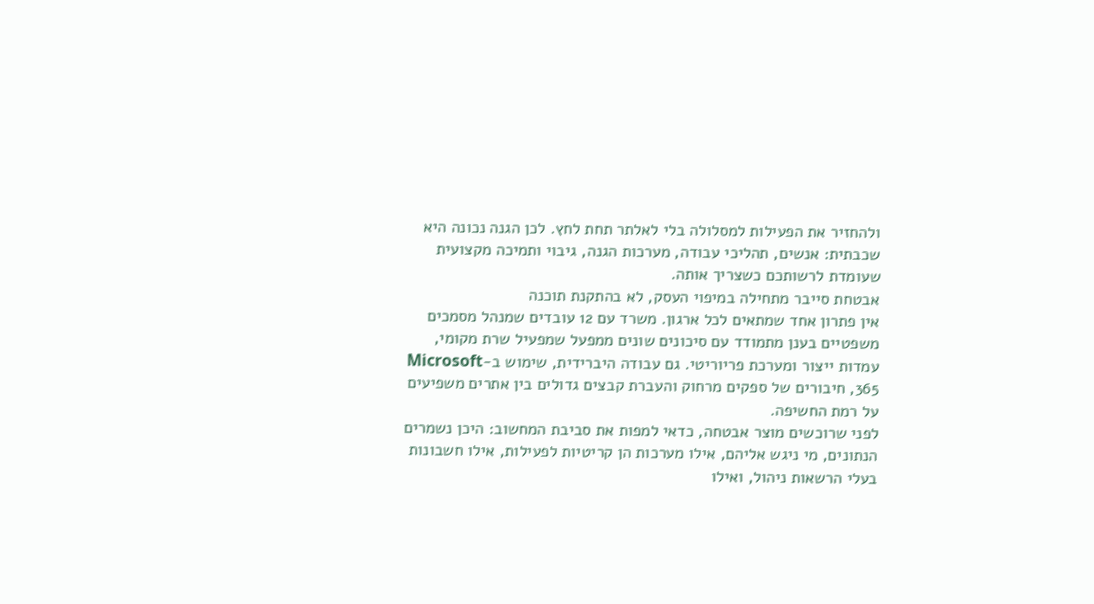ולהחזיר את הפעילות למסלולה בלי לאלתר תחת לחץ. לכן הגנה נכונה היא שכבתית: אנשים, תהליכי עבודה, מערכות הגנה, גיבוי ותמיכה מקצועית שעומדת לרשותכם כשצריך אותה.
אבטחת סייבר מתחילה במיפוי העסק, לא בהתקנת תוכנה
אין פתרון אחד שמתאים לכל ארגון. משרד עם 12 עובדים שמנהל מסמכים משפטיים בענן מתמודד עם סיכונים שונים ממפעל שמפעיל שרת מקומי, עמדות ייצור ומערכת פריוריטי. גם עבודה היברידית, שימוש ב-Microsoft 365, חיבורים של ספקים מרחוק והעברת קבצים גדולים בין אתרים משפיעים על רמת החשיפה.
לפני שרוכשים מוצר אבטחה, כדאי למפות את סביבת המחשוב: היכן נשמרים הנתונים, מי ניגש אליהם, אילו מערכות הן קריטיות לפעילות, אילו חשבונות בעלי הרשאות ניהול, ואילו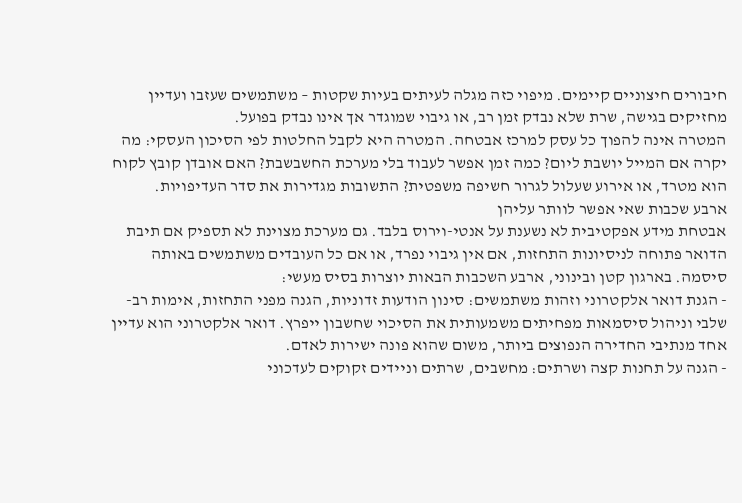חיבורים חיצוניים קיימים. מיפוי כזה מגלה לעיתים בעיות שקטות – משתמשים שעזבו ועדיין מחזיקים בגישה, שרת שלא נבדק זמן רב, או גיבוי שמוגדר אך אינו נבדק בפועל.
המטרה אינה להפוך כל עסק למרכז אבטחה. המטרה היא לקבל החלטות לפי הסיכון העסקי: מה יקרה אם המייל יושבת ליום? כמה זמן אפשר לעבוד בלי מערכת החשבשבת? האם אובדן קובץ לקוח הוא מטרד, או אירוע שעלול לגרור חשיפה משפטית? התשובות מגדירות את סדר העדיפויות.
ארבע שכבות שאי אפשר לוותר עליהן
אבטחת מידע אפקטיבית לא נשענת על אנטי-וירוס בלבד. גם מערכת מצוינת לא תספיק אם תיבת הדואר פתוחה לניסיונות התחזות, אם אין גיבוי נפרד, או אם כל העובדים משתמשים באותה סיסמה. בארגון קטן ובינוני, ארבע השכבות הבאות יוצרות בסיס מעשי:
- הגנת דואר אלקטרוני וזהות משתמשים: סינון הודעות זדוניות, הגנה מפני התחזות, אימות רב-שלבי וניהול סיסמאות מפחיתים משמעותית את הסיכוי שחשבון ייפרץ. דואר אלקטרוני הוא עדיין אחד מנתיבי החדירה הנפוצים ביותר, משום שהוא פונה ישירות לאדם.
- הגנה על תחנות קצה ושרתים: מחשבים, שרתים וניידים זקוקים לעדכוני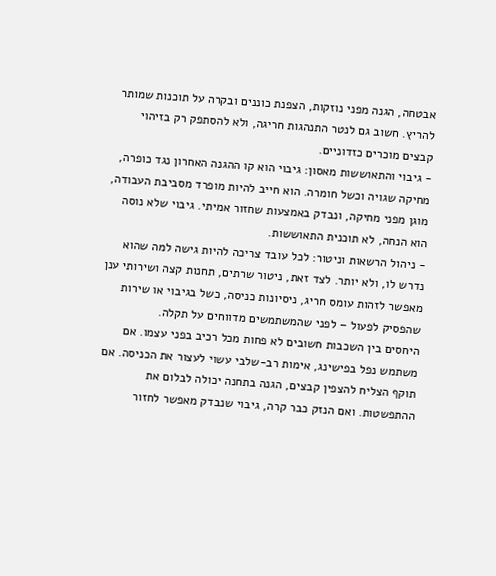אבטחה, הגנה מפני נוזקות, הצפנת כוננים ובקרה על תוכנות שמותר להריץ. חשוב גם לנטר התנהגות חריגה, ולא להסתפק רק בזיהוי קבצים מוכרים כזדוניים.
- גיבוי והתאוששות מאסון: גיבוי הוא קו ההגנה האחרון נגד כופרה, מחיקה שגויה וכשל חומרה. הוא חייב להיות מופרד מסביבת העבודה, מוגן מפני מחיקה, ונבדק באמצעות שחזור אמיתי. גיבוי שלא נוסה הוא הנחה, לא תוכנית התאוששות.
- ניהול הרשאות וניטור: לכל עובד צריכה להיות גישה למה שהוא נדרש לו, ולא יותר. לצד זאת, ניטור שרתים, תחנות קצה ושירותי ענן מאפשר לזהות עומס חריג, ניסיונות כניסה, כשל בגיבוי או שירות שהפסיק לפעול – לפני שהמשתמשים מדווחים על תקלה.
היחסים בין השכבות חשובים לא פחות מכל רכיב בפני עצמו. אם משתמש נפל בפישינג, אימות רב-שלבי עשוי לעצור את הכניסה. אם תוקף הצליח להצפין קבצים, הגנה בתחנה יכולה לבלום את ההתפשטות. ואם הנזק כבר קרה, גיבוי שנבדק מאפשר לחזור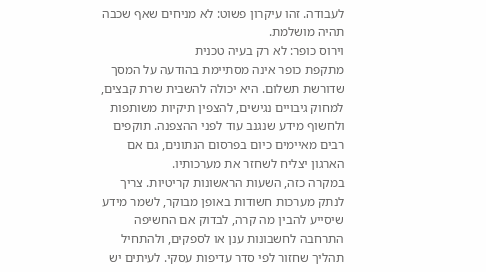לעבודה. זהו עיקרון פשוט: לא מניחים שאף שכבה תהיה מושלמת.
וירוס כופר: לא רק בעיה טכנית
מתקפת כופר אינה מסתיימת בהודעה על המסך שדורשת תשלום. היא יכולה להשבית שרת קבצים, למחוק גיבויים נגישים, להצפין תיקיות משותפות ולחשוף מידע שנגנב עוד לפני ההצפנה. תוקפים רבים מאיימים כיום בפרסום הנתונים, גם אם הארגון יצליח לשחזר את מערכותיו.
במקרה כזה, השעות הראשונות קריטיות. צריך לנתק מערכות חשודות באופן מבוקר, לשמר מידע שיסייע להבין מה קרה, לבדוק אם החשיפה התרחבה לחשבונות ענן או לספקים, ולהתחיל תהליך שחזור לפי סדר עדיפות עסקי. לעיתים יש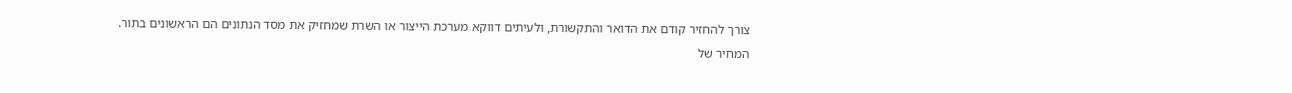צורך להחזיר קודם את הדואר והתקשורת, ולעיתים דווקא מערכת הייצור או השרת שמחזיק את מסד הנתונים הם הראשונים בתור.
המחיר של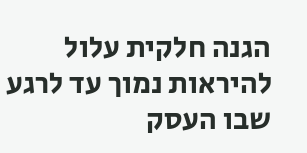הגנה חלקית עלול להיראות נמוך עד לרגע שבו העסק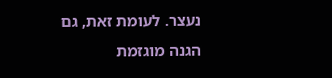נעצר. לעומת זאת, גם הגנה מוגזמת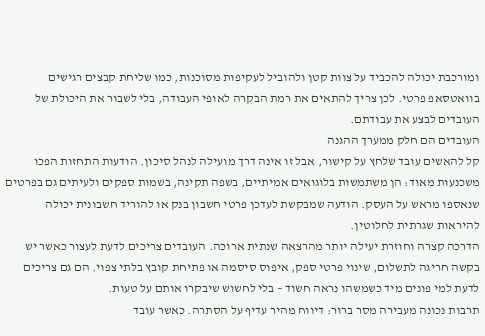ומורכבת יכולה להכביד על צוות קטן ולהוביל לעקיפות מסוכנות, כמו שליחת קבצים רגישים בוואטסאפ פרטי. לכן צריך להתאים את רמת הבקרה לאופי העבודה, בלי לשבור את היכולת של העובדים לבצע את עבודתם.
העובדים הם חלק ממערך ההגנה
קל להאשים עובד שלחץ על קישור, אבל זו אינה דרך מועילה לנהל סיכון. הודעות התחזות הפכו משכנעות מאוד: הן משתמשות בלוגואים אמיתיים, בשפה תקינה, בשמות ספקים ולעיתים גם בפרטים שנאספו מראש על העסק. הודעה שמבקשת לעדכן פרטי חשבון בנק או להוריד חשבונית יכולה להיראות שגרתית לחלוטין.
הדרכה קצרה וחוזרת יעילה יותר מהרצאה שנתית ארוכה. העובדים צריכים לדעת לעצור כאשר יש בקשה חריגה לתשלום, שינוי פרטי ספק, איפוס סיסמה או פתיחת קובץ בלתי צפוי. הם גם צריכים לדעת למי פונים מיד כשמשהו נראה חשוד – בלי לחשוש שיבקרו אותם על טעות.
תרבות נכונה מעבירה מסר ברור: דיווח מהיר עדיף על הסתרה. כאשר עובד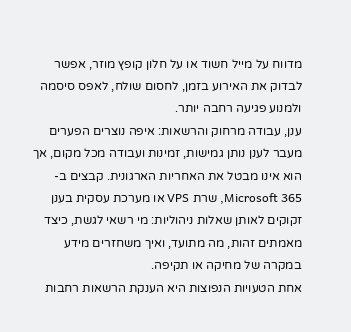מדווח על מייל חשוד או על חלון קופץ מוזר, אפשר לבדוק את האירוע בזמן, לחסום שולח, לאפס סיסמה ולמנוע פגיעה רחבה יותר.
ענן, עבודה מרחוק והרשאות: איפה נוצרים הפערים
מעבר לענן נותן גמישות, זמינות ועבודה מכל מקום, אך הוא אינו מבטל את האחריות הארגונית. קבצים ב-Microsoft 365, שרת VPS או מערכת עסקית בענן זקוקים לאותן שאלות ניהוליות: מי רשאי לגשת, כיצד מאמתים זהות, מה מתועד, ואיך משחזרים מידע במקרה של מחיקה או תקיפה.
אחת הטעויות הנפוצות היא הענקת הרשאות רחבות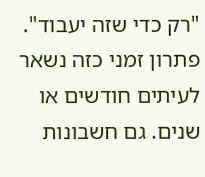"רק כדי שזה יעבוד". פתרון זמני כזה נשאר לעיתים חודשים או שנים. גם חשבונות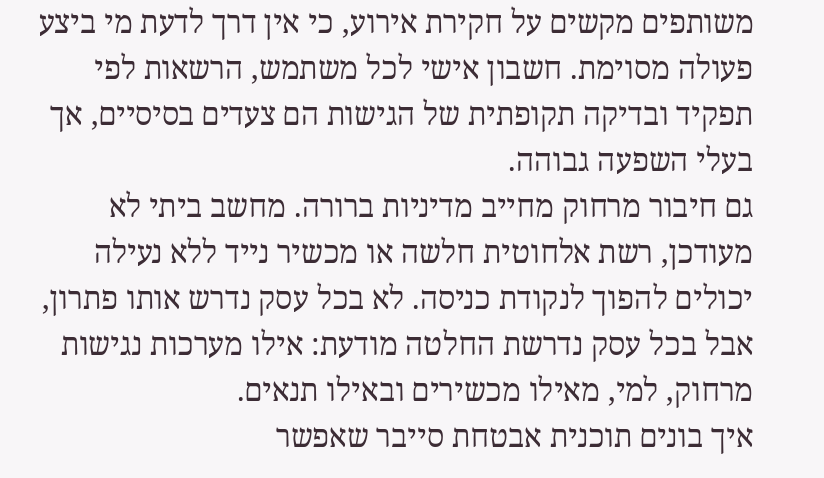משותפים מקשים על חקירת אירוע, כי אין דרך לדעת מי ביצע פעולה מסוימת. חשבון אישי לכל משתמש, הרשאות לפי תפקיד ובדיקה תקופתית של הגישות הם צעדים בסיסיים, אך בעלי השפעה גבוהה.
גם חיבור מרחוק מחייב מדיניות ברורה. מחשב ביתי לא מעודכן, רשת אלחוטית חלשה או מכשיר נייד ללא נעילה יכולים להפוך לנקודת כניסה. לא בכל עסק נדרש אותו פתרון, אבל בכל עסק נדרשת החלטה מודעת: אילו מערכות נגישות מרחוק, למי, מאילו מכשירים ובאילו תנאים.
איך בונים תוכנית אבטחת סייבר שאפשר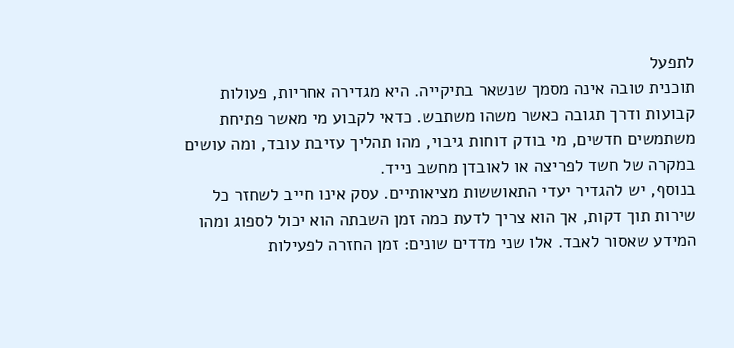לתפעל
תוכנית טובה אינה מסמך שנשאר בתיקייה. היא מגדירה אחריות, פעולות קבועות ודרך תגובה כאשר משהו משתבש. כדאי לקבוע מי מאשר פתיחת משתמשים חדשים, מי בודק דוחות גיבוי, מהו תהליך עזיבת עובד, ומה עושים במקרה של חשד לפריצה או לאובדן מחשב נייד.
בנוסף, יש להגדיר יעדי התאוששות מציאותיים. עסק אינו חייב לשחזר כל שירות תוך דקות, אך הוא צריך לדעת כמה זמן השבתה הוא יכול לספוג ומהו המידע שאסור לאבד. אלו שני מדדים שונים: זמן החזרה לפעילות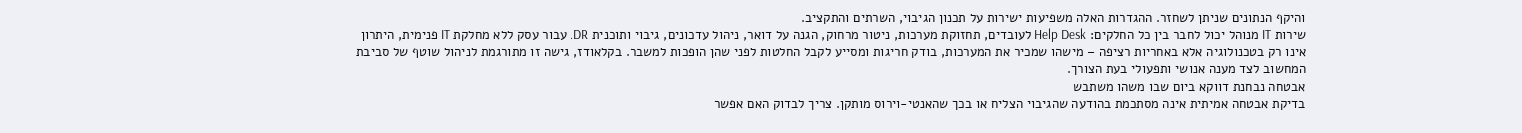והיקף הנתונים שניתן לשחזר. ההגדרות האלה משפיעות ישירות על תכנון הגיבוי, השרתים והתקציב.
שירות IT מנוהל יכול לחבר בין כל החלקים: Help Desk לעובדים, תחזוקת מערכות, ניטור מרחוק, הגנה על דואר, ניהול עדכונים, גיבוי ותוכנית DR. עבור עסק ללא מחלקת IT פנימית, היתרון אינו רק בטכנולוגיה אלא באחריות רציפה – מישהו שמכיר את המערכות, בודק חריגות ומסייע לקבל החלטות לפני שהן הופכות למשבר. בקלאודז, גישה זו מתורגמת לניהול שוטף של סביבת המחשוב לצד מענה אנושי ותפעולי בעת הצורך.
אבטחה נבחנת דווקא ביום שבו משהו משתבש
בדיקת אבטחה אמיתית אינה מסתכמת בהודעה שהגיבוי הצליח או בכך שהאנטי-וירוס מותקן. צריך לבדוק האם אפשר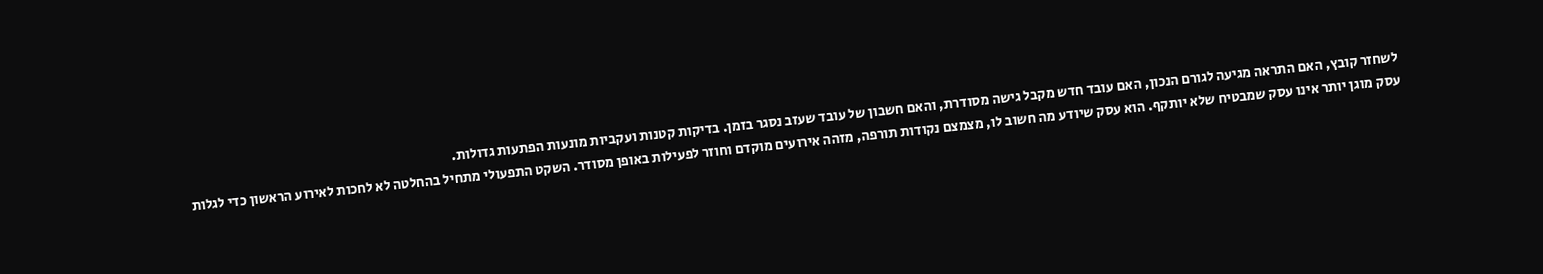לשחזר קובץ, האם התראה מגיעה לגורם הנכון, האם עובד חדש מקבל גישה מסודרת, והאם חשבון של עובד שעזב נסגר בזמן. בדיקות קטנות ועקביות מונעות הפתעות גדולות.
עסק מוגן יותר אינו עסק שמבטיח שלא יותקף. הוא עסק שיודע מה חשוב לו, מצמצם נקודות תורפה, מזהה אירועים מוקדם וחוזר לפעילות באופן מסודר. השקט התפעולי מתחיל בהחלטה לא לחכות לאירוע הראשון כדי לגלות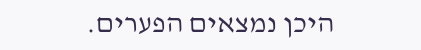היכן נמצאים הפערים.